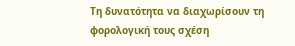Τη δυνατότητα να διαχωρίσουν τη φορολογική τους σχέση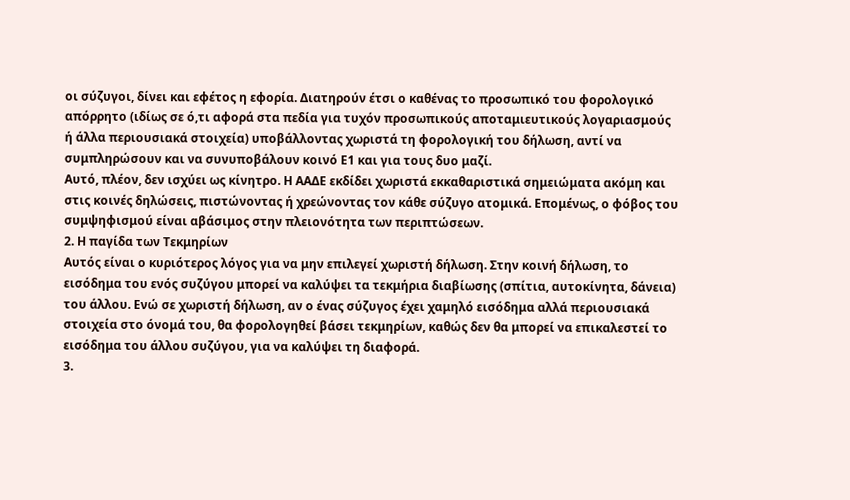οι σύζυγοι, δίνει και εφέτος η εφορία. Διατηρούν έτσι ο καθένας το προσωπικό του φορολογικό απόρρητο (ιδίως σε ό,τι αφορά στα πεδία για τυχόν προσωπικούς αποταμιευτικούς λογαριασμούς ή άλλα περιουσιακά στοιχεία) υποβάλλοντας χωριστά τη φορολογική του δήλωση, αντί να συμπληρώσουν και να συνυποβάλουν κοινό Ε1 και για τους δυο μαζί.
Αυτό, πλέον, δεν ισχύει ως κίνητρο. Η ΑΑΔΕ εκδίδει χωριστά εκκαθαριστικά σημειώματα ακόμη και στις κοινές δηλώσεις, πιστώνοντας ή χρεώνοντας τον κάθε σύζυγο ατομικά. Επομένως, ο φόβος του συμψηφισμού είναι αβάσιμος στην πλειονότητα των περιπτώσεων.
2. Η παγίδα των Τεκμηρίων
Αυτός είναι ο κυριότερος λόγος για να μην επιλεγεί χωριστή δήλωση. Στην κοινή δήλωση, το εισόδημα του ενός συζύγου μπορεί να καλύψει τα τεκμήρια διαβίωσης (σπίτια, αυτοκίνητα, δάνεια) του άλλου. Ενώ σε χωριστή δήλωση, αν ο ένας σύζυγος έχει χαμηλό εισόδημα αλλά περιουσιακά στοιχεία στο όνομά του, θα φορολογηθεί βάσει τεκμηρίων, καθώς δεν θα μπορεί να επικαλεστεί το εισόδημα του άλλου συζύγου, για να καλύψει τη διαφορά.
3.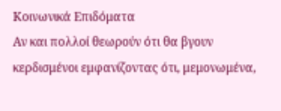Κοινωνικά Επιδόματα
Αν και πολλοί θεωρούν ότι θα βγουν κερδισμένοι εμφανίζοντας ότι, μεμονωμένα,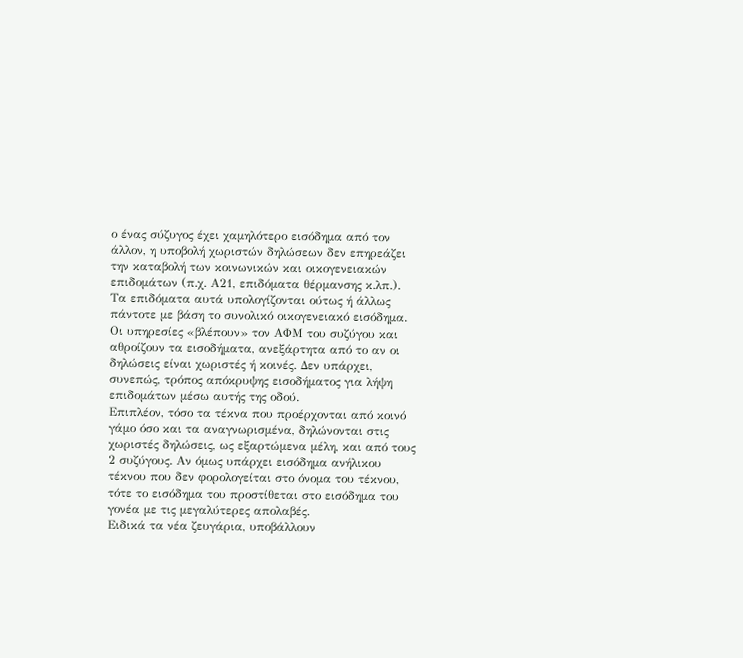ο ένας σύζυγος έχει χαμηλότερο εισόδημα από τον άλλον, η υποβολή χωριστών δηλώσεων δεν επηρεάζει την καταβολή των κοινωνικών και οικογενειακών επιδομάτων (π.χ. Α21, επιδόματα θέρμανσης κ.λπ.). Τα επιδόματα αυτά υπολογίζονται ούτως ή άλλως πάντοτε με βάση το συνολικό οικογενειακό εισόδημα. Οι υπηρεσίες «βλέπουν» τον ΑΦΜ του συζύγου και αθροίζουν τα εισοδήματα, ανεξάρτητα από το αν οι δηλώσεις είναι χωριστές ή κοινές. Δεν υπάρχει, συνεπώς, τρόπος απόκρυψης εισοδήματος για λήψη επιδομάτων μέσω αυτής της οδού.
Επιπλέον, τόσο τα τέκνα που προέρχονται από κοινό γάμο όσο και τα αναγνωρισμένα, δηλώνονται στις χωριστές δηλώσεις, ως εξαρτώμενα μέλη, και από τους 2 συζύγους. Αν όμως υπάρχει εισόδημα ανήλικου τέκνου που δεν φορολογείται στο όνομα του τέκνου, τότε το εισόδημα του προστίθεται στο εισόδημα του γονέα με τις μεγαλύτερες απολαβές.
Ειδικά τα νέα ζευγάρια, υποβάλλουν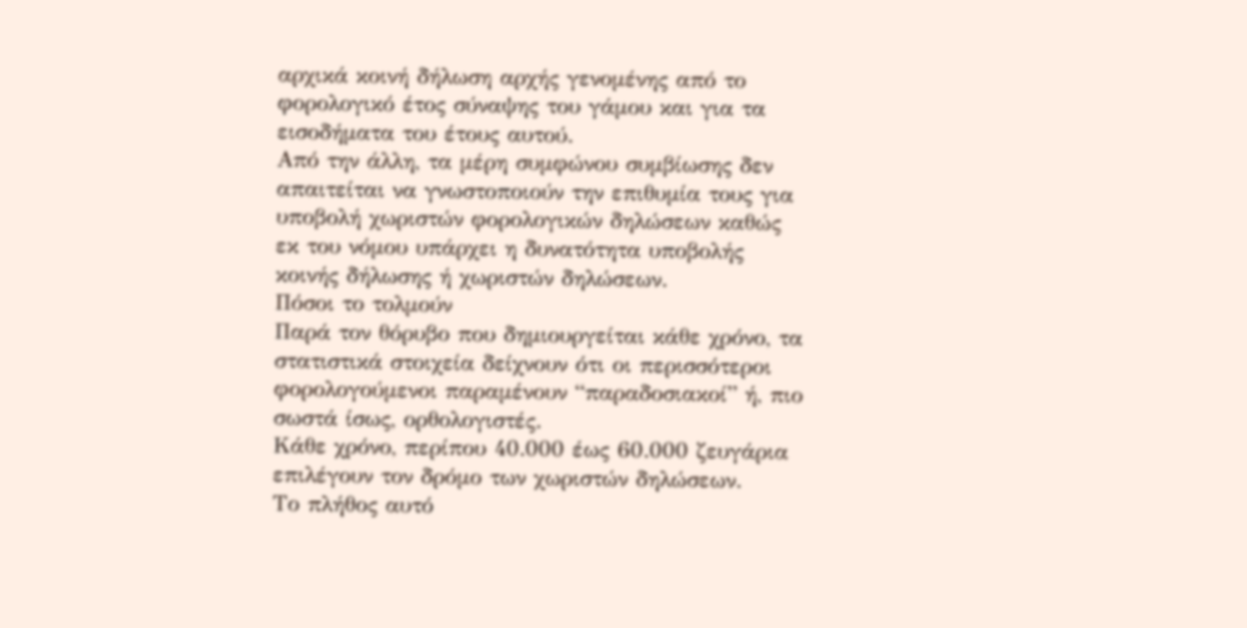αρχικά κοινή δήλωση αρχής γενομένης από το φορολογικό έτος σύναψης του γάμου και για τα εισοδήματα του έτους αυτού.
Από την άλλη, τα μέρη συμφώνου συμβίωσης δεν απαιτείται να γνωστοποιούν την επιθυμία τους για υποβολή χωριστών φορολογικών δηλώσεων καθώς εκ του νόμου υπάρχει η δυνατότητα υποβολής κοινής δήλωσης ή χωριστών δηλώσεων.
Πόσοι το τολμούν
Παρά τον θόρυβο που δημιουργείται κάθε χρόνο, τα στατιστικά στοιχεία δείχνουν ότι οι περισσότεροι φορολογούμενοι παραμένουν “παραδοσιακοί” ή, πιο σωστά ίσως, ορθολογιστές.
Κάθε χρόνο, περίπου 40.000 έως 60.000 ζευγάρια επιλέγουν τον δρόμο των χωριστών δηλώσεων.
Το πλήθος αυτό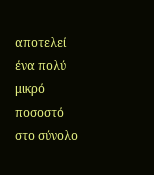αποτελεί ένα πολύ μικρό ποσοστό στο σύνολο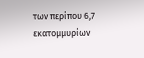των περίπου 6,7 εκατομμυρίων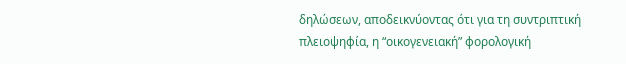δηλώσεων, αποδεικνύοντας ότι για τη συντριπτική πλειοψηφία, η “οικογενειακή” φορολογική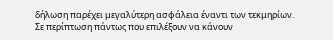δήλωση παρέχει μεγαλύτερη ασφάλεια έναντι των τεκμηρίων.
Σε περίπτωση πάντως που επιλέξουν να κάνουν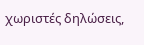χωριστές δηλώσεις,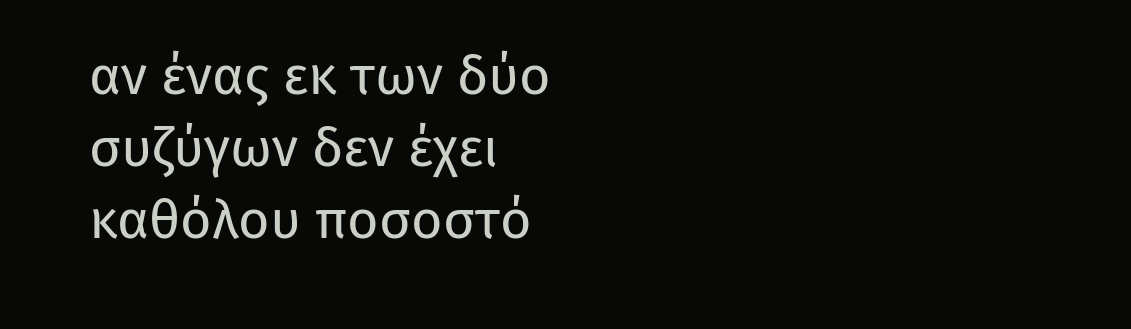αν ένας εκ των δύο συζύγων δεν έχει καθόλου ποσοστό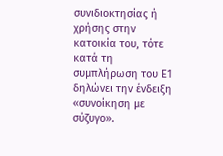συνιδιοκτησίας ή χρήσης στην κατοικία του, τότε κατά τη συμπλήρωση του Ε1 δηλώνει την ένδειξη «συνοίκηση με σύζυγο».